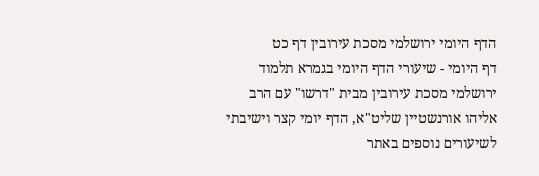הדף היומי ירושלמי מסכת עירובין דף כט
דף היומי - שיעורי הדף היומי בגמרא תלמוד ירושלמי מסכת עירובין מבית "דרשו" עם הרב אליהו אורנשטיין שליט"א, הדף יומי קצר וישיבתי
לשיעורים נוספים באתר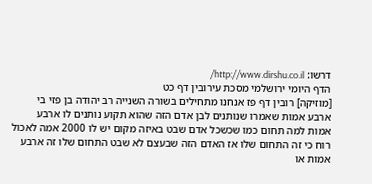דרשו: http://www.dirshu.co.il/
הדף היומי ירושלמי מסכת עירובין דף כט
[מוזיקה] רובין דף פז אנחנו מתחילים בשורה השנייה רב יהודה בן פזי בי ארבע אמות שאמרו שנותנים לבן אדם הזה שהוא תקוע נותנים לו ארבע אמות למה תחום כמו שכשכל אדם שבט באיזה מקום יש לו 2000 אמה לאכול רוח כי זה התחום שלו אז האדם הזה שבעצם לא שבט התחום שלו זה ארבע אמות או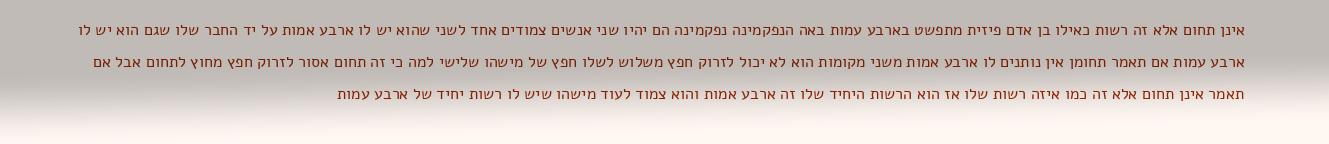אינן תחום אלא זה רשות כאילו בן אדם פיזית מתפשט בארבע עמות באה הנפקמינה נפקמינה הם יהיו שני אנשים צמודים אחד לשני שהוא יש לו ארבע אמות על יד החבר שלו שגם הוא יש לו ארבע עמות אם תאמר תחומן אין נותנים לו ארבע אמות משני מקומות הוא לא יכול לזרוק חפץ משלוש לשלו חפץ של מישהו שלישי למה כי זה תחום אסור לזרוק חפץ מחוץ לתחום אבל אם תאמר אינן תחום אלא זה כמו איזה רשות שלו אז הוא הרשות היחיד שלו זה ארבע אמות והוא צמוד לעוד מישהו שיש לו רשות יחיד של ארבע עמות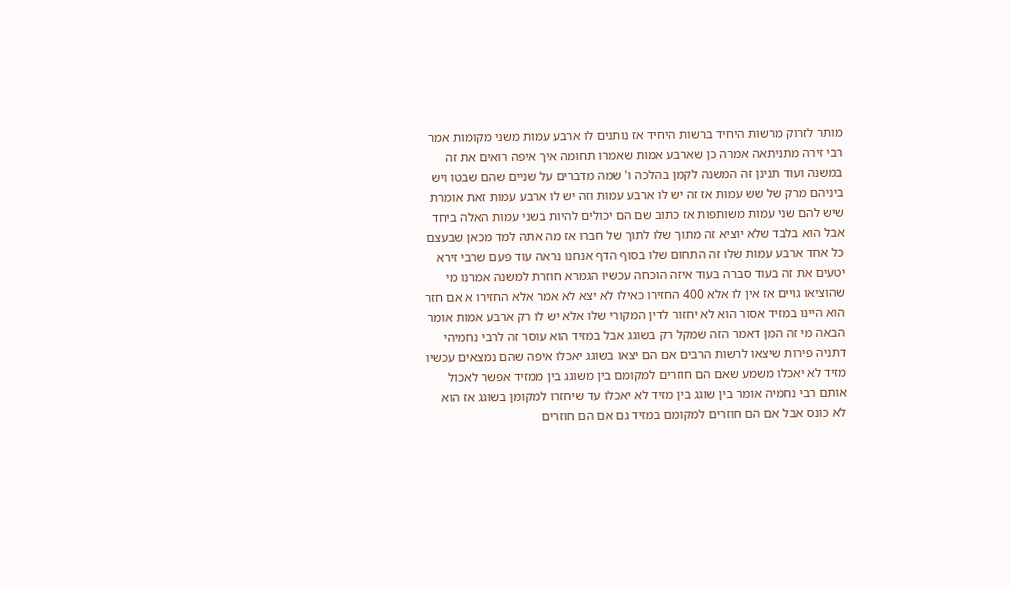מותר לזרוק מרשות היחיד ברשות היחיד אז נותנים לו ארבע עמות משני מקומות אמר רבי זירה מתניתאה אמרה כן שארבע אמות שאמרו תחומה איך איפה רואים את זה במשנה ועוד תנינן זה המשנה לקמן בהלכה ו' שמה מדברים על שניים שהם שבטו ויש ביניהם מרק של שש עמות אז זה יש לו ארבע עמות וזה יש לו ארבע עמות זאת אומרת שיש להם שני עמות משותפות אז כתוב שם הם יכולים להיות בשני עמות האלה ביחד אבל הוא בלבד שלא יוציא זה מתוך שלו לתוך של חברו אז מה אתה למד מכאן שבעצם כל אחד ארבע עמות שלו זה התחום שלו בסוף הדף אנחנו נראה עוד פעם שרבי זירא יטעים את זה בעוד סברה בעוד איזה הוכחה עכשיו הגמרא חוזרת למשנה אמרנו מי שהוציאו גויים אז אין לו אלא 400 החזירו כאילו לא יצא לא אמר אלא החזירו א אם חזר הוא היינו במזיד אסור הוא לא יחזור לדין המקורי שלו אלא יש לו רק ארבע אמות אומר הבאה מי זה המן דאמר הזה שמקל רק בשוגג אבל במזיד הוא עוסר זה לרבי נחמיהי דתניה פירות שיצאו לרשות הרבים אם הם יצאו בשוגג יאכלו איפה שהם נמצאים עכשיו מזיד לא יאכלו משמע שאם הם חוזרים למקומם בין משוגג בין ממזיד אפשר לאכול אותם רבי נחמיה אומר בין שוגג בין מזיד לא יאכלו עד שיחזרו למקומן בשוגג אז הוא לא כונס אבל אם הם חוזרים למקומם במזיד גם אם הם חוזרים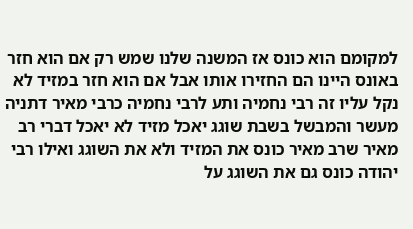למקומם הוא כונס אז המשנה שלנו שמש רק אם הוא חזר באונס היינו הם החזירו אותו אבל אם הוא חזר במזיד לא נקל עליו זה רבי נחמיה ותע לרבי נחמיה כרבי מאיר דתניה מעשר והמבשל בשבת שוגג יאכל מזיד לא יאכל דברי רב מאיר שרב מאיר כונס את המזיד ולא את השוגג ואילו רבי יהודה כונס גם את השוגג על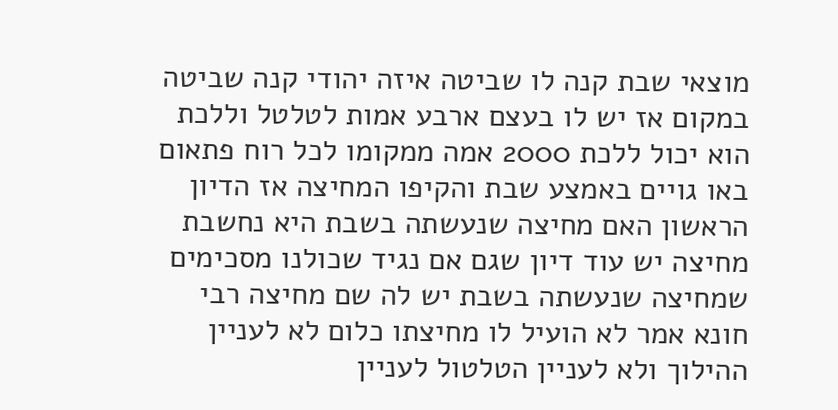מוצאי שבת קנה לו שביטה איזה יהודי קנה שביטה במקום אז יש לו בעצם ארבע אמות לטלטל וללכת הוא יכול ללכת 2000 אמה ממקומו לכל רוח פתאום באו גויים באמצע שבת והקיפו המחיצה אז הדיון הראשון האם מחיצה שנעשתה בשבת היא נחשבת מחיצה יש עוד דיון שגם אם נגיד שכולנו מסכימים שמחיצה שנעשתה בשבת יש לה שם מחיצה רבי חונא אמר לא הועיל לו מחיצתו כלום לא לעניין ההילוך ולא לעניין הטלטול לעניין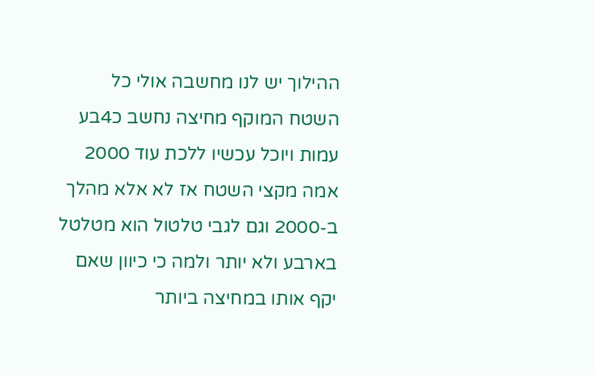ההילוך יש לנו מחשבה אולי כל השטח המוקף מחיצה נחשב כ4בע עמות ויוכל עכשיו ללכת עוד 2000 אמה מקצי השטח אז לא אלא מהלך ב-2000 וגם לגבי טלטול הוא מטלטל בארבע ולא יותר ולמה כי כיוון שאם יקף אותו במחיצה ביותר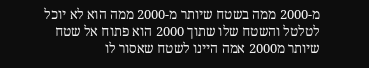מ-2000 ממה בשטח שיותר מ-2000 ממה הוא לא יוכל לטלטל והשטח שלו שתוך 2000 הוא פתוח אל שטח שיותר מ2000 אמה היינו לשטח שאסור לו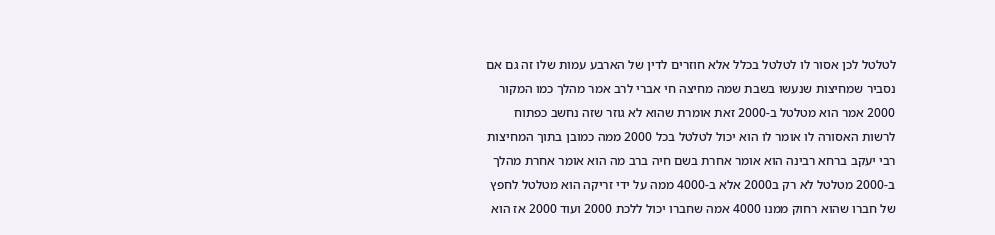לטלטל לכן אסור לו לטלטל בכלל אלא חוזרים לדין של הארבע עמות שלו זה גם אם נסביר שמחיצות שנעשו בשבת שמה מחיצה חי אברי לרב אמר מהלך כמו המקור 2000 אמר הוא מטלטל ב-2000 זאת אומרת שהוא לא גוזר שזה נחשב כפתוח לרשות האסורה לו אומר לו הוא יכול לטלטל בכל 2000 ממה כמובן בתוך המחיצות רבי יעקב ברחא רבינה הוא אומר אחרת בשם חיה ברב מה הוא אומר אחרת מהלך ב-2000 מטלטל לא רק ב2000 אלא ב-4000 ממה על ידי זריקה הוא מטלטל לחפץ של חברו שהוא רחוק ממנו 4000 אמה שחברו יכול ללכת 2000 ועוד 2000 אז הוא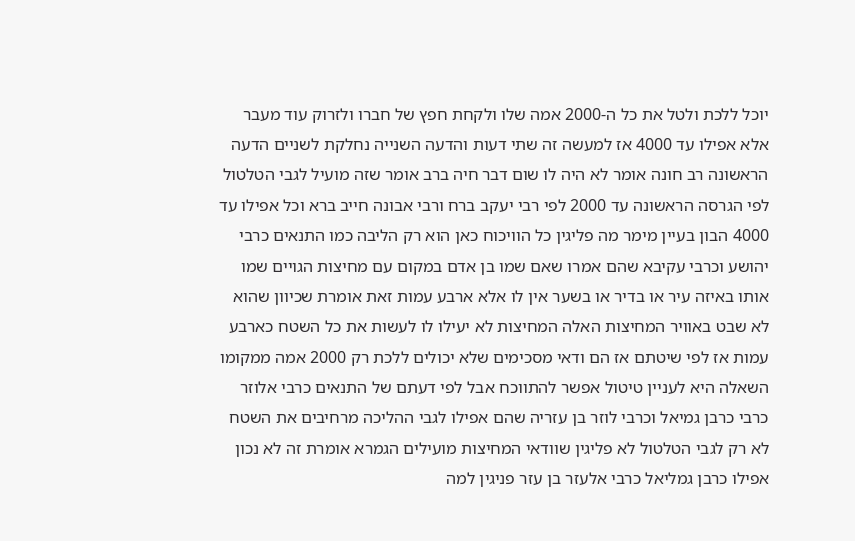יוכל ללכת ולטל את כל ה-2000 אמה שלו ולקחת חפץ של חברו ולזרוק עוד מעבר אלא אפילו עד 4000 אז למעשה זה שתי דעות והדעה השנייה נחלקת לשניים הדעה הראשונה רב חונה אומר לא היה לו שום דבר חיה ברב אומר שזה מועיל לגבי הטלטול לפי הגרסה הראשונה עד 2000 לפי רבי יעקב ברח ורבי אבונה חייב ברא וכל אפילו עד 4000 הבון בעיין מימר מה פליגין כל הוויכוח כאן הוא רק הליבה כמו התנאים כרבי יהושע וכרבי עקיבא שהם אמרו שאם שמו בן אדם במקום עם מחיצות הגויים שמו אותו באיזה עיר או בדיר או בשער אין לו אלא ארבע עמות זאת אומרת שכיוון שהוא לא שבט באוויר המחיצות האלה המחיצות לא יעילו לו לעשות את כל השטח כארבע עמות אז לפי שיטתם אז הם ודאי מסכימים שלא יכולים ללכת רק 2000 אמה ממקומו השאלה היא לעניין טיטול אפשר להתווכח אבל לפי דעתם של התנאים כרבי אלוזר כרבי כרבן גמיאל וכרבי לוזר בן עזריה שהם אפילו לגבי ההליכה מרחיבים את השטח לא רק לגבי הטלטול לא פליגין שוודאי המחיצות מועילים הגמרא אומרת זה לא נכון אפילו כרבן גמליאל כרבי אלעזר בן עזר פניגין למה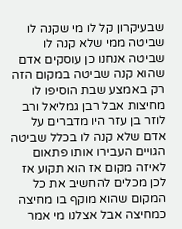שבעיקרון קל לו מי שקנה לו שביטה ממי שלא קנה לו שביטה אנחנו כן עוסקים אדם שהוא קנה שביטה במקום הזה רק באמצע שבת הוסיפו לו מחיצות אבל רבן גמליאל ורב לוזר בן עזר היו מדברים על אדם שלא קנה לו בכלל שביטה הגויים העבירו אותו פתאום לאיזה מקום אז הוא תקוע אז לכן מכלים להחשיב את כל המקום שהוא מוקף בו מחיצה כמחיצה אבל אצלנו מי אמר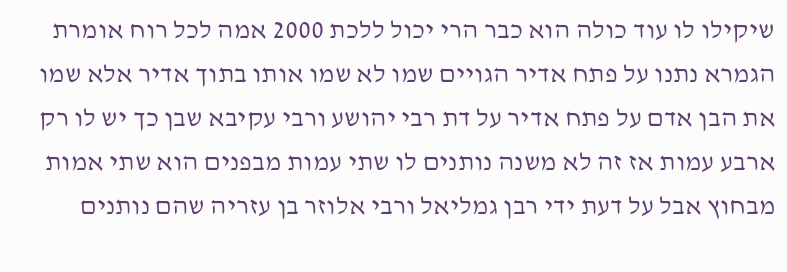שיקילו לו עוד כולה הוא כבר הרי יכול ללכת 2000 אמה לכל רוח אומרת הגמרא נתנו על פתח אדיר הגויים שמו לא שמו אותו בתוך אדיר אלא שמו את הבן אדם על פתח אדיר על דת רבי יהושע ורבי עקיבא שבן כך יש לו רק ארבע עמות אז זה לא משנה נותנים לו שתי עמות מבפנים הוא שתי אמות מבחוץ אבל על דעת ידי רבן גמליאל ורבי אלוזר בן עזריה שהם נותנים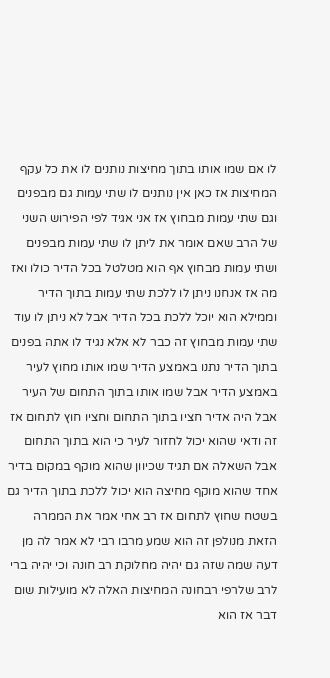לו אם שמו אותו בתוך מחיצות נותנים לו את כל עקף המחיצות אז כאן אין נותנים לו שתי עמות גם מבפנים וגם שתי עמות מבחוץ אז אני אגיד לפי הפירוש השני של הרב שאם אומר את ליתן לו שתי עמות מבפנים ושתי עמות מבחוץ אף הוא מטלטל בכל הדיר כולו ואז מה אז אנחנו ניתן לו ללכת שתי עמות בתוך הדיר וממילא הוא יוכל ללכת בכל הדיר אבל לא ניתן לו עוד שתי עמות מבחוץ זה כבר לא אלא נגיד לו אתה בפנים בתוך הדיר נתנו באמצע הדיר שמו אותו מחוץ לעיר באמצע הדיר אבל שמו אותו בתוך התחום של העיר אבל היה אדיר חציו בתוך התחום וחציו חוץ לתחום אז זה ודאי שהוא יכול לחזור לעיר כי הוא בתוך התחום אבל השאלה אם תגיד שכיוון שהוא מוקף במקום בדיר אחד שהוא מוקף מחיצה הוא יכול ללכת בתוך הדיר גם בשטח שחוץ לתחום אז רב אחי אמר את הממרה הזאת מנולפן זה הוא שמע מרבו רבי לא אמר לה מן דעה שמה שזה גם יהיה מחלוקת רב חונה וכי יהיה ברי לרב שלרפי רבחונה המחיצות האלה לא מועילות שום דבר אז הוא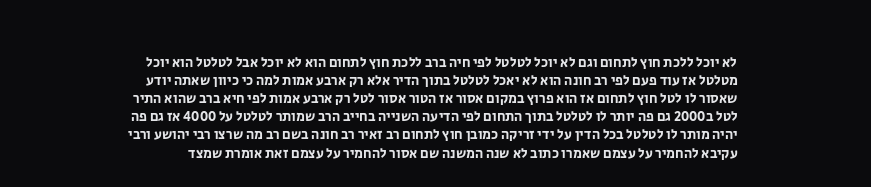לא יוכל ללכת חוץ לתחום וגם לא יוכל לטלטל לפי חיה ברב ללכת חוץ לתחום הוא לא יוכל אבל לטלטל הוא יוכל מטלטל אז עוד פעם לפי רב חונה הוא לא יאכל לטלטל בתוך הדיר אלא רק ארבע אמות למה כי כיוון שאתה יודע שאסור לו לטל חוץ לתחום אז הוא פרוץ במקום אסור אז הטור אסור לטל רק ארבע אמות לפי חיא ברב שהוא התיר לטל ב2000 גם פה יותר לו לטלטל בתוך התחום לפי הדיעה השנייה בחייב הרב שמותר לטלטל על 4000 אז גם פה יהיה מותר לו לטלטל בכל הדין על ידי זריקה כמובן חוץ לתחום רב זאיר רב חונה בשם רב מה שרצו רבי יהושע ורבי עקיבא להחמיר על עצמם שאמרו כתוב לא שנה המשנה שם אסור להחמיר על עצמם זאת אומרת שמצד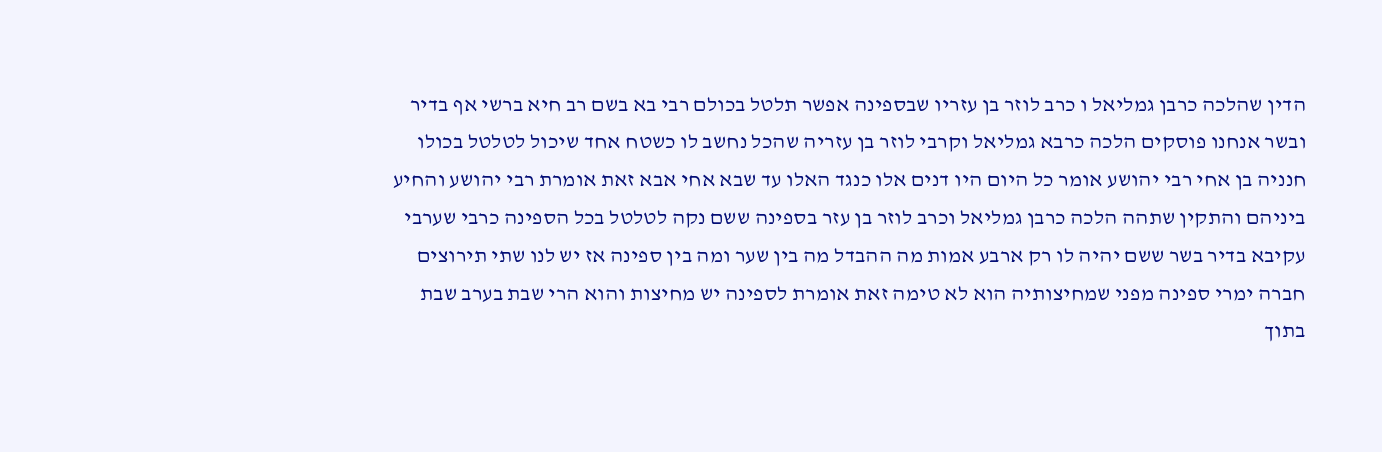הדין שהלכה כרבן גמליאל ו כרב לוזר בן עזריו שבספינה אפשר תלטל בכולם רבי בא בשם רב חיא ברשי אף בדיר ובשר אנחנו פוסקים הלכה כרבא גמליאל וקרבי לוזר בן עזריה שהכל נחשב לו כשטח אחד שיכול לטלטל בכולו חנניה בן אחי רבי יהושע אומר כל היום היו דנים אלו כנגד האלו עד שבא אחי אבא זאת אומרת רבי יהושע והחיע ביניהם והתקין שתהה הלכה כרבן גמליאל וכרב לוזר בן עזר בספינה ששם נקה לטלטל בכל הספינה כרבי שערבי עקיבא בדיר בשר ששם יהיה לו רק ארבע אמות מה ההבדל מה בין שער ומה בין ספינה אז יש לנו שתי תירוצים חברה ימרי ספינה מפני שמחיצותיה הוא לא טימה זאת אומרת לספינה יש מחיצות והוא הרי שבת בערב שבת בתוך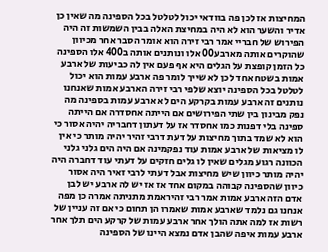המחיצות אז לכן פה בוודאי יכול לטלטל בכל הספינה מה שאין כן אדיר והשער הוא לא היה במחיצת האלה בבין השמשות זה היה הפירוש של חבריי אמר רבי זירה הוא אומר הסבר אחר מכיוון שהוקרים אותה מארבע00 אלו ונותנים אותה ב400 אלו הספינה כל הזמן קופצת על הגלים היא אף פעם אין לה כביעות של ארבע אמות בשטח אחד לכן לא שייך לומר פה ארבע עמות הוא יכול לטלטל בכל הספינה יוצא שלפי רבי זירה הארבע אמות שאנחנו נותנים זה ארבע עמות בקרקע הים לא ארבע עמות בספינה מה נפק מבינון בין שתי הפירושים אם הייתה אחסדרה אם הייתה ספינה בלי דפנות כמו אחסדר אז על דעתון דחבריה יהיה אסור כי הוא לא שמד בתוך מחיצות על דעת דרבי זהיר יהיה מותר כי אין לו מציאות של ארבע אמות עוד נפקמינה אם היה הים גלני גלני הכוונה רגוע מגלים שאין לו גלים חזקים על דעתי עוד דחברה היה יהיה מותר כיוון שיש מחיצות אבל דעתי לרבי זאיר היה אסור כיוון שהספינה קבוהה במקום אחד אז אז יש לה ארבע יש לבן אדם הזה ארבע אמות אמר רבי זהיראמת מתניתה אמרה כן מפה אנחנו גם נלמד שארבע אמות שאמרו הן תחום כי אם זה עניין של רשות אז למה אתה הולך אחר ארבע עמות של קרקע הים תלך אחר ארבע עמות איפה שהבן אדם נמצא היינו של הספינה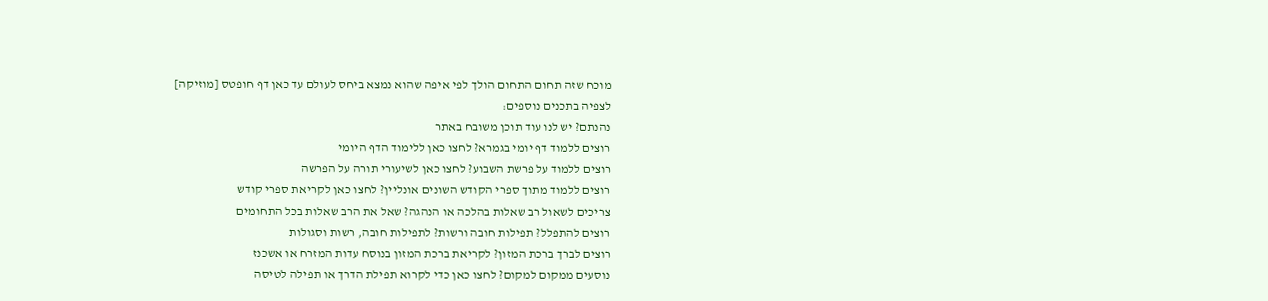מוכח שזה תחום התחום הולך לפי איפה שהוא נמצא ביחס לעולם עד כאן דף חופטס [מוזיקה]
לצפיה בתכנים נוספים:
נהנתם? יש לנו עוד תוכן משובח באתר
רוצים ללמוד דף יומי בגמרא? לחצו כאן ללימוד הדף היומי
רוצים ללמוד על פרשת השבוע? לחצו כאן לשיעורי תורה על הפרשה
רוצים ללמוד מתוך ספרי הקודש השונים אונליין? לחצו כאן לקריאת ספרי קודש
צריכים לשאול רב שאלות בהלכה או הנהגה? שאל את הרב שאלות בכל התחומים
רוצים להתפלל? תפילות חובה ורשות? לתפילות חובה, רשות וסגולות
רוצים לברך ברכת המזון? לקריאת ברכת המזון בנוסח עדות המזרח או אשכנז
נוסעים ממקום למקום? לחצו כאן כדי לקרוא תפילת הדרך או תפילה לטיסה